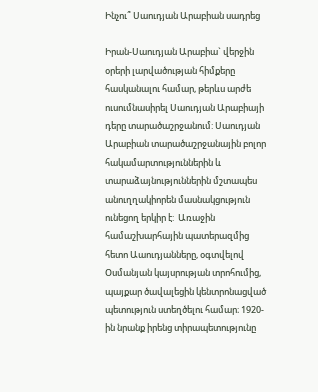Ինչու՞ Սաուդյան Արաբիան սադրեց

Իրան-Սաուդյան Արաբիա` վերջին օրերի լարվածության հիմքերը հասկանալու համար, թերևս արժե ուսումնասիրել Սաուդյան Արաբիայի դերը տարածաշրջանում: Սաուդյան Արաբիան տարածաշրջանային բոլոր հակամարտություններին և տարաձայնություններին մշտապես անուղղակիորեն մասնակցություն ունեցող երկիր է:  Առաջին համաշխարհային պատերազմից հետո Աաուդյանները, օգտվելով Օսմանյան կայսրության տրոհումից, պայքար ծավալեցին կենտրոնացված պետություն ստեղծելու համար։ 1920-ին նրանք իրենց տիրապետությունը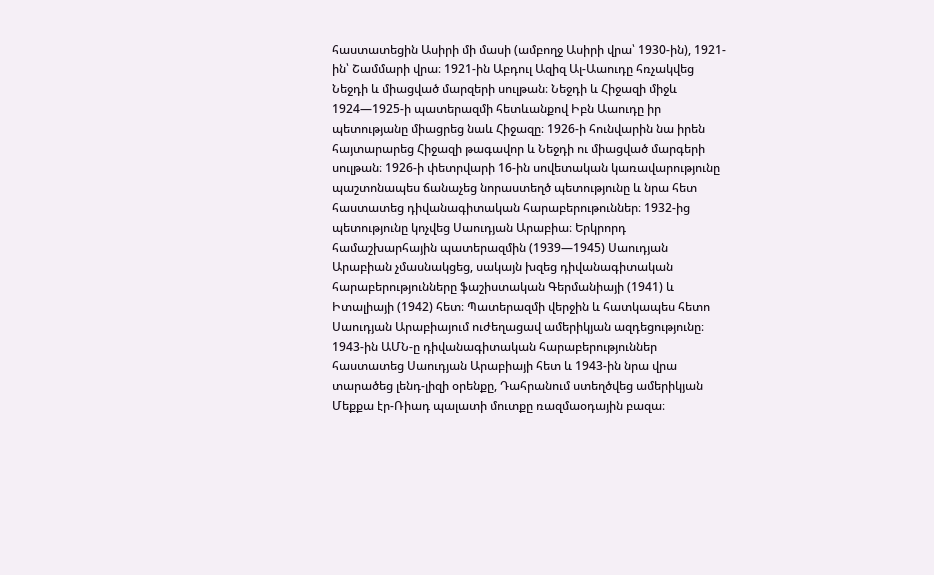հաստատեցին Ասիրի մի մասի (ամբողջ Ասիրի վրա՝ 1930-ին), 1921-ին՝ Շամմարի վրա։ 1921-ին Աբդուլ Ազիզ Ալ-Աաուդը հռչակվեց Նեջդի և միացված մարզերի սուլթան։ Նեջդի և Հիջազի միջև 1924—1925-ի պատերազմի հետևանքով Իբն Աաուդը իր պետությանը միացրեց նաև Հիջազը։ 1926-ի հունվարին նա իրեն հայտարարեց Հիջազի թագավոր և Նեջդի ու միացված մարգերի սուլթան։ 1926-ի փետրվարի 16-ին սովետական կառավարությունը պաշտոնապես ճանաչեց նորաստեղծ պետությունը և նրա հետ հաստատեց դիվանագիտական հարաբերութուններ։ 1932-ից պետությունը կոչվեց Սաուդյան Արաբիա։ Երկրորդ համաշխարհային պատերազմին (1939—1945) Սաուդյան Արաբիան չմասնակցեց, սակայն խզեց դիվանագիտական հարաբերությունները ֆաշիստական Գերմանիայի (1941) և Իտալիայի (1942) հետ։ Պատերազմի վերջին և հատկապես հետո Սաուդյան Արաբիայում ուժեղացավ ամերիկյան ազդեցությունը։ 1943-ին ԱՄՆ-ը դիվանագիտական հարաբերություններ հաստատեց Սաուդյան Արաբիայի հետ և 1943-ին նրա վրա տարածեց լենդ-լիզի օրենքը, Դահրանում ստեղծվեց ամերիկյան Մեքքա էր-Ռիադ պալատի մուտքը ռազմաօդային բազա։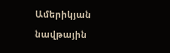Ամերիկյան նավթային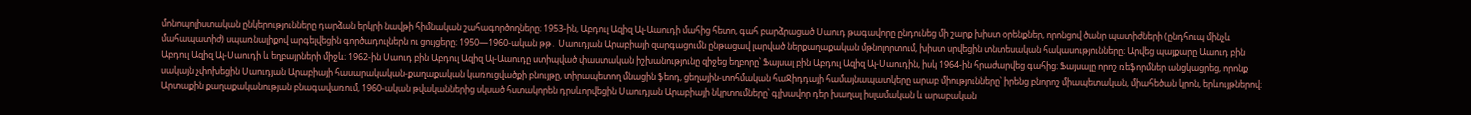մոնոպոլիստական ընկերությունները դարձան երկրի նավթի հիմնական շահագործողները։ 1953-ին, Աբդուլ Ազիզ Ալ-Աաուդի մահից հետո, գահ բարձրացած Սաուդ թագավորը ընդունեց մի շարք խիստ օրենքներ, որոնցով ծանր պատիժների (ընդհուպ մինչև մահապատիժ) սպառնալիքով արգելվեցին գործադուլներն ու ցույցերը։ 1950—1960-ական թթ․ Սաուդյան Արաբիայի զարգացումն ընթացավ լարված ներքաղաքական մթնոլորտում, խիստ սրվեցին տնտեսական հակասությունները։ Արվեց պայքարը Աաուդ բին Աբդուլ Ազիզ Ալ-Սաուդի և եղբայրների միջև։ 1962-ին Սաուդ բին Աբդուլ Ազիզ Ալ-Աաուդը ստիպված փաստական իշխանությունը զիջեց եղբորը՝ Ֆայսալ բին Աբդուլ Ազիզ Ալ-Սաուդին, իսկ 1964-ին հրաժարվեց գահից։ Ֆայսալը որոշ ռեֆորմներ անցկացրեց, որոնք սակայն չփոխեցին Սաուդյան Արաբիայի հասարակական-քաղաքական կառուցվածքի բնույթը, տիրապետող մնացին ֆեոդ, ցեղային-տոհմական հաՋիդդայի համայնապատկերը արաբ միությունները՝ իրենց բնորոշ միապետական, միահեծան կրոն, երևույթներով։ Արտաքին քաղաքականության բնագավառում, 1960-ական թվականներից սկսած հստակորեն դրսևորվեցին Սաուդյան Արաբիայի նկրտումները՝ գլխավոր դեր խաղալ իսլամական և արաբական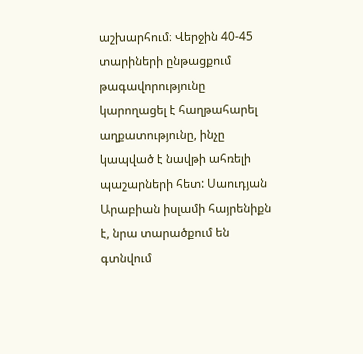աշխարհում։ Վերջին 40-45 տարիների ընթացքում թագավորությունը կարողացել է հաղթահարել աղքատությունը, ինչը կապված է նավթի ահռելի պաշարների հետ: Սաուդյան Արաբիան իսլամի հայրենիքն է, նրա տարածքում են գտնվում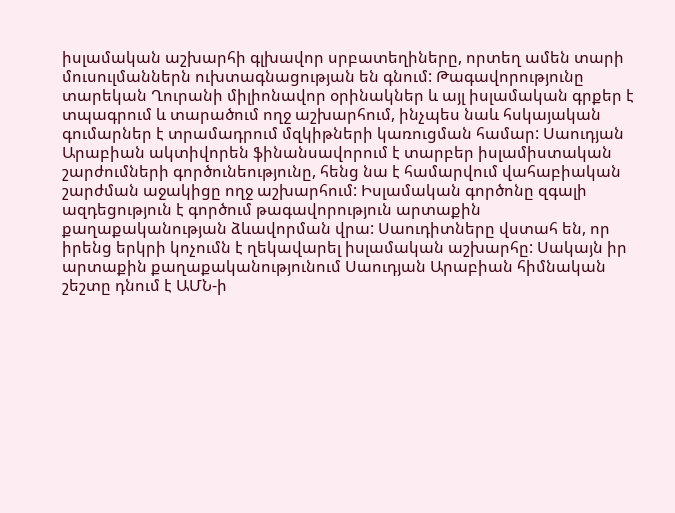իսլամական աշխարհի գլխավոր սրբատեղիները, որտեղ ամեն տարի մուսուլմաններն ուխտագնացության են գնում: Թագավորությունը տարեկան Ղուրանի միլիոնավոր օրինակներ և այլ իսլամական գրքեր է տպագրում և տարածում ողջ աշխարհում, ինչպես նաև հսկայական գումարներ է տրամադրում մզկիթների կառուցման համար: Սաուդյան Արաբիան ակտիվորեն ֆինանսավորում է տարբեր իսլամիստական շարժումների գործունեությունը, հենց նա է համարվում վահաբիական շարժման աջակիցը ողջ աշխարհում: Իսլամական գործոնը զգալի ազդեցություն է գործում թագավորություն արտաքին քաղաքականության ձևավորման վրա: Սաուդիտները վստահ են, որ իրենց երկրի կոչումն է ղեկավարել իսլամական աշխարհը: Սակայն իր արտաքին քաղաքականությունում Սաուդյան Արաբիան հիմնական շեշտը դնում է ԱՄՆ-ի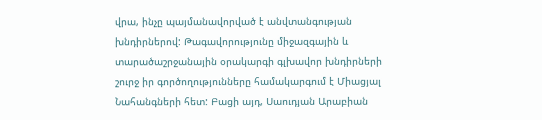վրա, ինչը պայմանավորված է անվտանգության խնդիրներով: Թագավորությունը միջազգային և տարածաշրջանային օրակարգի գլխավոր խնդիրների շուրջ իր գործողությունները համակարգում է Միացյալ Նահանգների հետ: Բացի այդ, Սաուդյան Արաբիան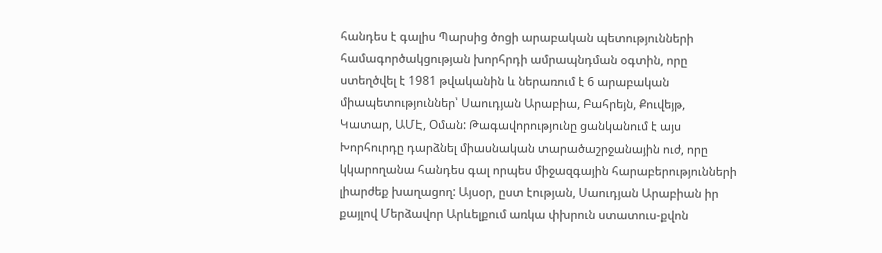հանդես է գալիս Պարսից ծոցի արաբական պետությունների համագործակցության խորհրդի ամրապնդման օգտին, որը ստեղծվել է 1981 թվականին և ներառում է 6 արաբական միապետություններ՝ Սաուդյան Արաբիա, Բահրեյն, Քուվեյթ, Կատար, ԱՄԷ, Օման: Թագավորությունը ցանկանում է այս Խորհուրդը դարձնել միասնական տարածաշրջանային ուժ, որը կկարողանա հանդես գալ որպես միջազգային հարաբերությունների լիարժեք խաղացող: Այսօր, ըստ էության, Սաուդյան Արաբիան իր քայլով Մերձավոր Արևելքում առկա փխրուն ստատուս-քվոն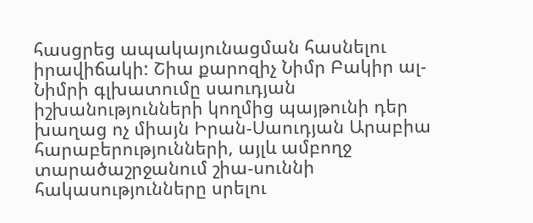հասցրեց ապակայունացման հասնելու իրավիճակի: Շիա քարոզիչ Նիմր Բակիր ալ-Նիմրի գլխատումը սաուդյան իշխանությունների կողմից պայթունի դեր խաղաց ոչ միայն Իրան-Սաուդյան Արաբիա հարաբերությունների, այլև ամբողջ տարածաշրջանում շիա-սուննի հակասությունները սրելու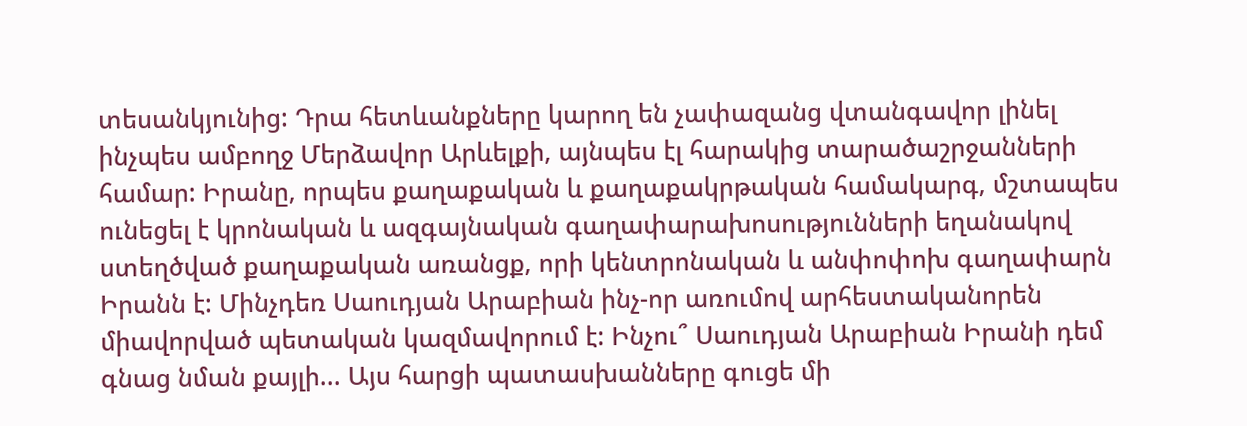տեսանկյունից: Դրա հետևանքները կարող են չափազանց վտանգավոր լինել ինչպես ամբողջ Մերձավոր Արևելքի, այնպես էլ հարակից տարածաշրջանների համար: Իրանը, որպես քաղաքական և քաղաքակրթական համակարգ, մշտապես ունեցել է կրոնական և ազգայնական գաղափարախոսությունների եղանակով ստեղծված քաղաքական առանցք, որի կենտրոնական և անփոփոխ գաղափարն Իրանն է: Մինչդեռ Սաուդյան Արաբիան ինչ-որ առումով արհեստականորեն միավորված պետական կազմավորում է: Ինչու՞ Սաուդյան Արաբիան Իրանի դեմ գնաց նման քայլի... Այս հարցի պատասխանները գուցե մի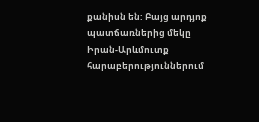քանիսն են: Բայց արդյոք պատճառներից մեկը Իրան-Արևմուտք հարաբերություններում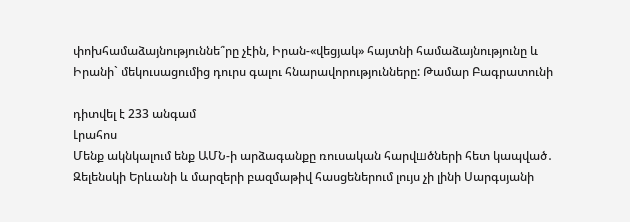փոխհամաձայնություննե՞րը չէին, Իրան-«վեցյակ» հայտնի համաձայնությունը և Իրանի` մեկուսացումից դուրս գալու հնարավորությունները: Թամար Բագրատունի

դիտվել է 233 անգամ
Լրահոս
Մենք ակնկալում ենք ԱՄՆ-ի արձագանքը ռուսական հարվшծների հետ կապված․ Զելենսկի Երևանի և մարզերի բազմաթիվ հասցեներում լույս չի լինի Սարգսյանի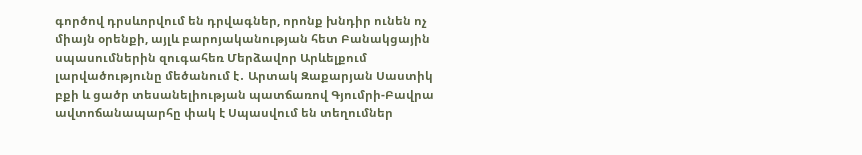գործով դրսևորվում են դրվագներ, որոնք խնդիր ունեն ոչ միայն օրենքի, այլև բարոյականության հետ Բանակցային սպասումներին զուգահեռ Մերձավոր Արևելքում լարվածությունը մեծանում է․ Արտակ Զաքարյան Սաստիկ բքի և ցածր տեսանելիության պատճառով Գյումրի-Բավրա ավտոճանապարհը փակ է Սպասվում են տեղումներ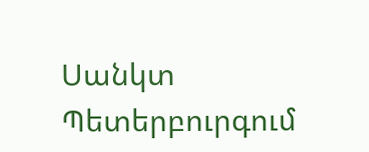Սանկտ Պետերբուրգում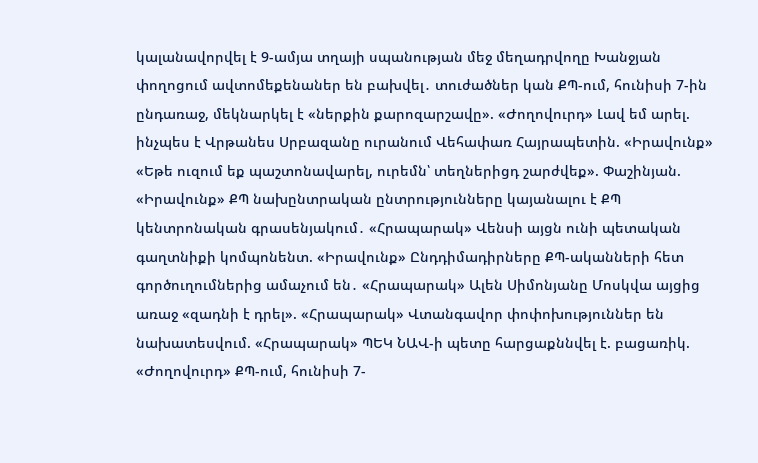կալանավորվել է 9-ամյա տղայի սպանության մեջ մեղադրվողը Խանջյան փողոցում ավտոմեքենաներ են բախվել․ տուժածներ կան ՔՊ-ում, հունիսի 7-ին ընդառաջ, մեկնարկել է «ներքին քարոզարշավը». «Ժողովուրդ» Լավ եմ արել. ինչպես է Վրթանես Սրբազանը ուրանում Վեհափառ Հայրապետին. «Իրավունք» «Եթե ուզում եք պաշտոնավարել, ուրեմն՝ տեղներիցդ շարժվեք». Փաշինյան. «Իրավունք» ՔՊ նախընտրական ընտրությունները կայանալու է ՔՊ կենտրոնական գրասենյակում․ «Հրապարակ» Վենսի այցն ունի պետական գաղտնիքի կոմպոնենտ. «Իրավունք» Ընդդիմադիրները ՔՊ-ականների հետ գործուղումներից ամաչում են․ «Հրապարակ» Ալեն Սիմոնյանը Մոսկվա այցից առաջ «զադնի է դրել». «Հրապարակ» Վտանգավոր փոփոխություններ են նախատեսվում. «Հրապարակ» ՊԵԿ ՆԱՎ-ի պետը հարցաքննվել է. բացառիկ. «Ժողովուրդ» ՔՊ-ում, հունիսի 7-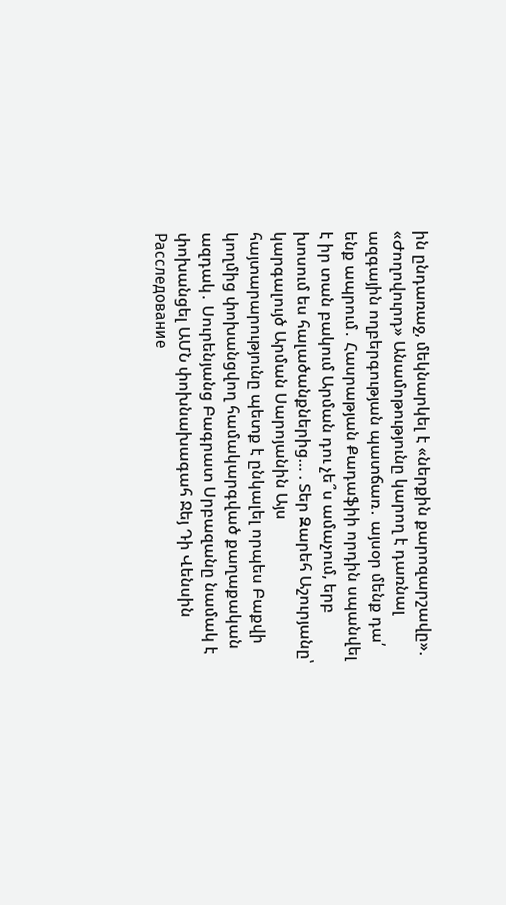ին ընդառաջ, մեկնարկել է «ներքին քարոզարշավը». «Ժողովուրդ» Անամոթությունը կարող է դառնալ ազգային ողբերգության պատճառ․ այսօր մենք դա՛ ենք ապրում․ Հասրաթյան Քադաֆիի որդին սպանվել է իր տան բակում Արման դու չե՞ս ամաչում, երբ խոսում ես հալածանքներից… . Տեր Զարեհ Աշուրյանը՝ կարգալույծ Արման Սարոյանին Այս հայտարարությունը պետք է ընկալել որպես Բաքվի կողմից փոխանցվող համակարգված քաղաքական ազդակ․ Սուրենյանց Բագրատ Սրբազանը նամակ է փոխանցել ԱՄՆ փոխնախագահ Ջեյ Դի Վենսին Расследование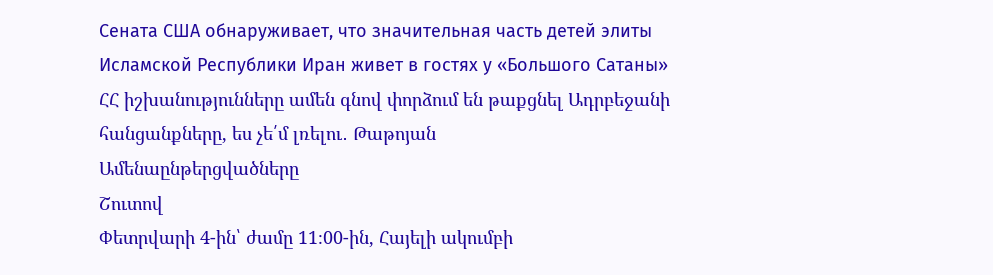Сената США обнаруживает, что значительная часть детей элиты Исламской Республики Иран живет в гостях у «Большого Сатаны» ՀՀ իշխանությունները ամեն գնով փորձում են թաքցնել Ադրբեջանի հանցանքները, ես չե՛մ լռելու․ Թաթոյան
Ամենաընթերցվածները
Շուտով
Փետրվարի 4-ին՝ ժամը 11։00-ին, Հայելի ակումբի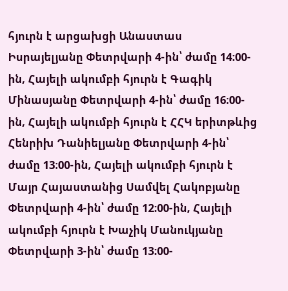հյուրն է արցախցի Անաստաս Իսրայելյանը Փետրվարի 4-ին՝ ժամը 14։00-ին, Հայելի ակումբի հյուրն է Գագիկ Մինասյանը Փետրվարի 4-ին՝ ժամը 16։00-ին, Հայելի ակումբի հյուրն է ՀՀԿ երիտթևից Հենրիխ Դանիելյանը Փետրվարի 4-ին՝ ժամը 13։00-ին, Հայելի ակումբի հյուրն է Մայր Հայաստանից Սամվել Հակոբյանը Փետրվարի 4-ին՝ ժամը 12։00-ին, Հայելի ակումբի հյուրն է Խաչիկ Մանուկյանը Փետրվարի 3-ին՝ ժամը 13։00-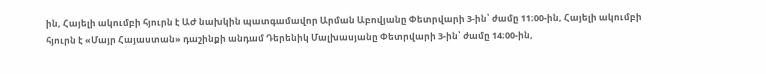ին, Հայելի ակումբի հյուրն է ԱԺ նախկին պատգամավոր Արման Աբովյանը Փետրվարի 3-ին՝ ժամը 11։00-ին, Հայելի ակումբի հյուրն է «Մայր Հայաստան» դաշինքի անդամ Դերենիկ Մալխասյանը Փետրվարի 3-ին՝ ժամը 14։00-ին,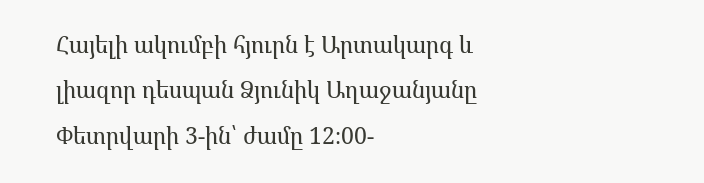Հայելի ակումբի հյուրն է Արտակարգ և լիազոր դեսպան Ձյունիկ Աղաջանյանը Փետրվարի 3-ին՝ ժամը 12։00-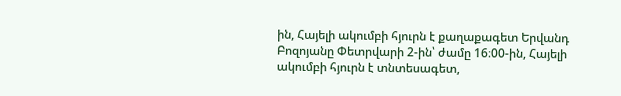ին, Հայելի ակումբի հյուրն է քաղաքագետ Երվանդ Բոզոյանը Փետրվարի 2-ին՝ ժամը 16։00-ին, Հայելի ակումբի հյուրն է տնտեսագետ,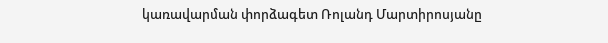կառավարման փորձագետ Ռոլանդ Մարտիրոսյանը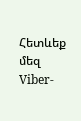Հետևեք մեզ Viber-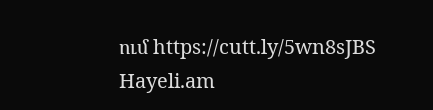ում https://cutt.ly/5wn8sJBS
Hayeli.am